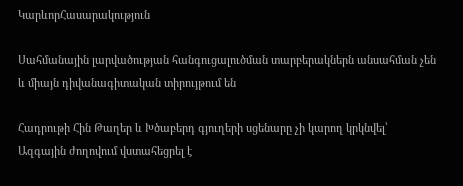ԿարևորՀասարակություն

Սահմանային լարվածության հանգուցալուծման տարբերակներն անսահման չեն և միայն դիվանագիտական տիրույթում են

Հադրութի Հին Թաղեր և Խծաբերդ գյուղերի սցենարը չի կարող կրկնվել՝ Ազգային ժողովում վստահեցրել է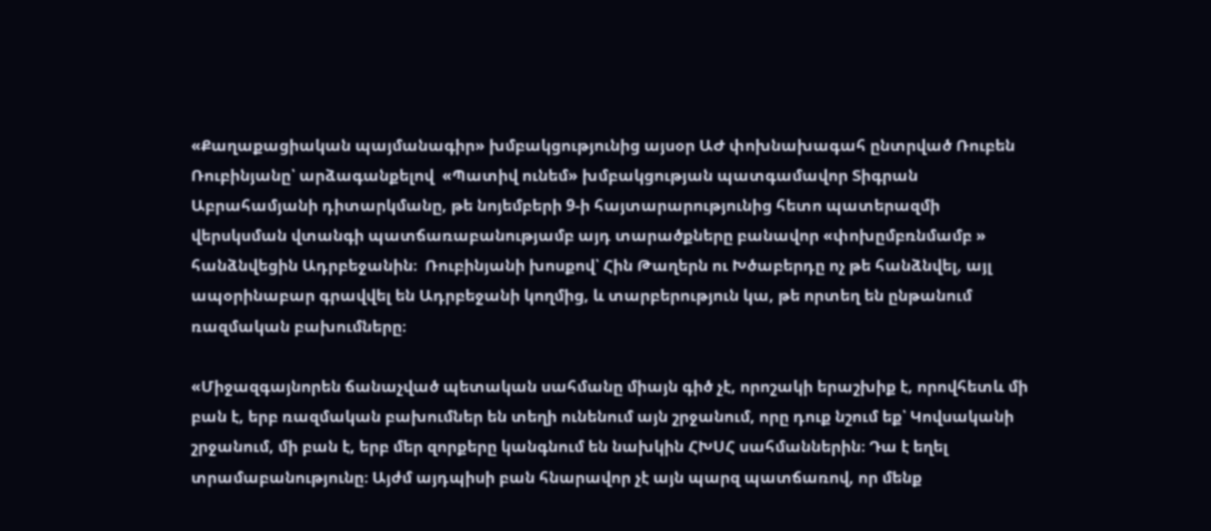«Քաղաքացիական պայմանագիր» խմբակցությունից այսօր ԱԺ փոխնախագահ ընտրված Ռուբեն Ռուբինյանը՝ արձագանքելով  «Պատիվ ունեմ» խմբակցության պատգամավոր Տիգրան Աբրահամյանի դիտարկմանը, թե նոյեմբերի 9-ի հայտարարությունից հետո պատերազմի վերսկսման վտանգի պատճառաբանությամբ այդ տարածքները բանավոր «փոխըմբռնմամբ » հանձնվեցին Ադրբեջանին։  Ռուբինյանի խոսքով՝ Հին Թաղերն ու Խծաբերդը ոչ թե հանձնվել, այլ ապօրինաբար գրավվել են Ադրբեջանի կողմից, և տարբերություն կա, թե որտեղ են ընթանում ռազմական բախումները։

«Միջազգայնորեն ճանաչված պետական սահմանը միայն գիծ չէ, որոշակի երաշխիք է, որովհետև մի բան է, երբ ռազմական բախումներ են տեղի ունենում այն շրջանում, որը դուք նշում եք՝ Կովսականի շրջանում, մի բան է, երբ մեր զորքերը կանգնում են նախկին ՀԽՍՀ սահմաններին։ Դա է եղել տրամաբանությունը։ Այժմ այդպիսի բան հնարավոր չէ այն պարզ պատճառով, որ մենք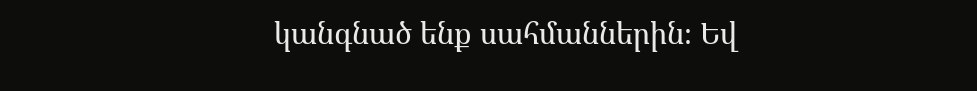կանգնած ենք սահմաններին։ Եվ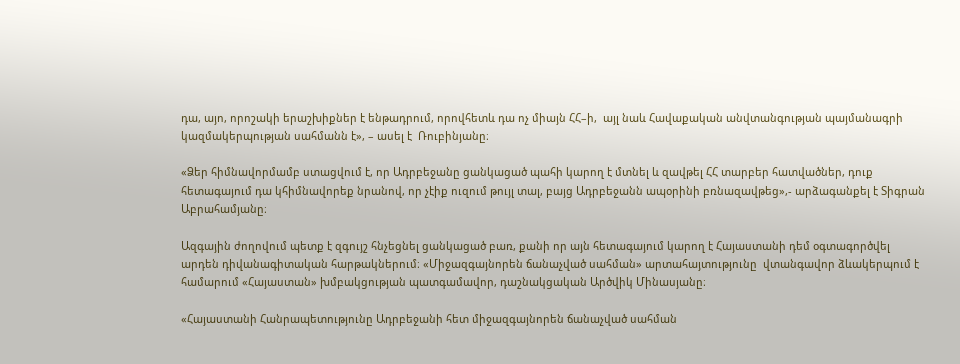դա, այո, որոշակի երաշխիքներ է ենթադրում, որովհետև դա ոչ միայն ՀՀ–ի,  այլ նաև Հավաքական անվտանգության պայմանագրի կազմակերպության սահմանն է», – ասել է  Ռուբինյանը։

«Ձեր հիմնավորմամբ ստացվում է, որ Ադրբեջանը ցանկացած պահի կարող է մտնել և զավթել ՀՀ տարբեր հատվածներ, դուք հետագայում դա կհիմնավորեք նրանով, որ չէիք ուզում թույլ տալ, բայց Ադրբեջանն ապօրինի բռնազավթեց»,- արձագանքել է Տիգրան Աբրահամյանը։

Ազգային ժողովում պետք է զգույշ հնչեցնել ցանկացած բառ, քանի որ այն հետագայում կարող է Հայաստանի դեմ օգտագործվել արդեն դիվանագիտական հարթակներում։ «Միջազգայնորեն ճանաչված սահման» արտահայտությունը  վտանգավոր ձևակերպում է համարում «Հայաստան» խմբակցության պատգամավոր, դաշնակցական Արծվիկ Մինասյանը։

«Հայաստանի Հանրապետությունը Ադրբեջանի հետ միջազգայնորեն ճանաչված սահման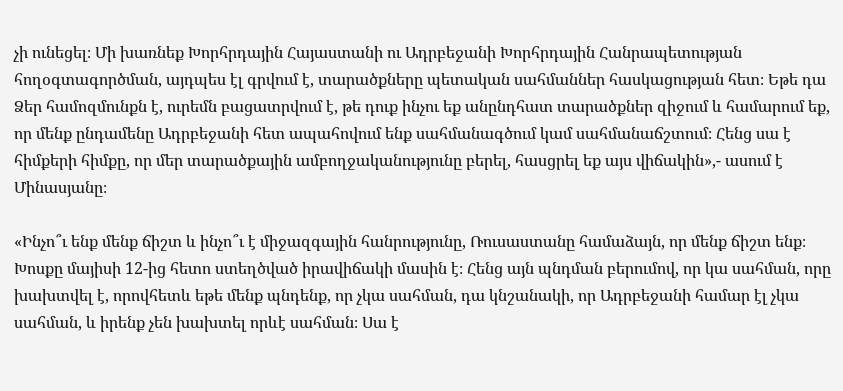չի ունեցել։ Մի խառնեք Խորհրդային Հայաստանի ու Ադրբեջանի Խորհրդային Հանրապետության հողօգտագործման, այդպես էլ գրվում է, տարածքները պետական սահմաններ հասկացության հետ։ Եթե դա Ձեր համոզմունքն է, ուրեմն բացատրվում է, թե դուք ինչու եք անընդհատ տարածքներ զիջում և համարում եք, որ մենք ընդամենը Ադրբեջանի հետ ապահովում ենք սահմանագծում կամ սահմանաճշտում։ Հենց սա է հիմքերի հիմքը, որ մեր տարածքային ամբողջականությունը բերել, հասցրել եք այս վիճակին»,- ասում է Մինասյանը։

«Ինչո՞ւ ենք մենք ճիշտ և ինչո՞ւ է միջազգային հանրությունը, Ռուսաստանը համաձայն, որ մենք ճիշտ ենք։ Խոսքը մայիսի 12-ից հետո ստեղծված իրավիճակի մասին է։ Հենց այն պնդման բերումով, որ կա սահման, որը խախտվել է, որովհետև եթե մենք պնդենք, որ չկա սահման, դա կնշանակի, որ Ադրբեջանի համար էլ չկա սահման, և իրենք չեն խախտել որևէ սահման։ Սա է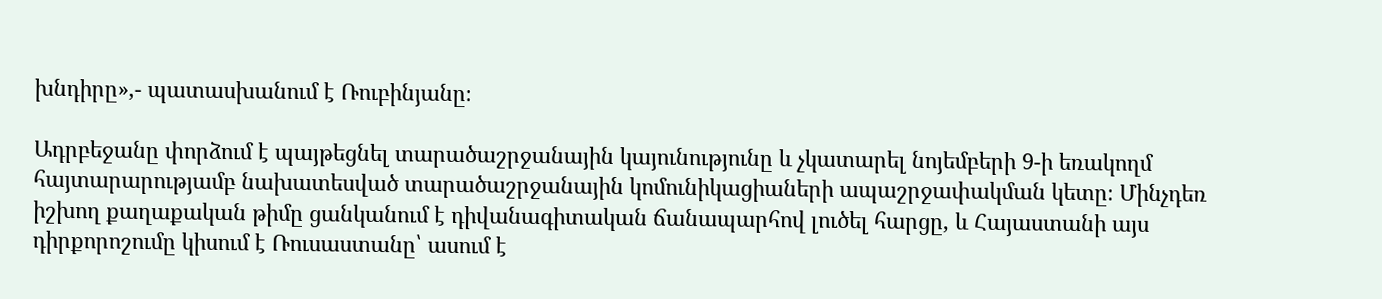խնդիրը»,- պատասխանում է Ռուբինյանը։

Ադրբեջանը փորձում է պայթեցնել տարածաշրջանային կայունությունը և չկատարել նոյեմբերի 9-ի եռակողմ հայտարարությամբ նախատեսված տարածաշրջանային կոմունիկացիաների ապաշրջափակման կետը։ Մինչդեռ իշխող քաղաքական թիմը ցանկանում է դիվանագիտական ճանապարհով լուծել հարցը, և Հայաստանի այս դիրքորոշումը կիսում է Ռուսաստանը՝ ասում է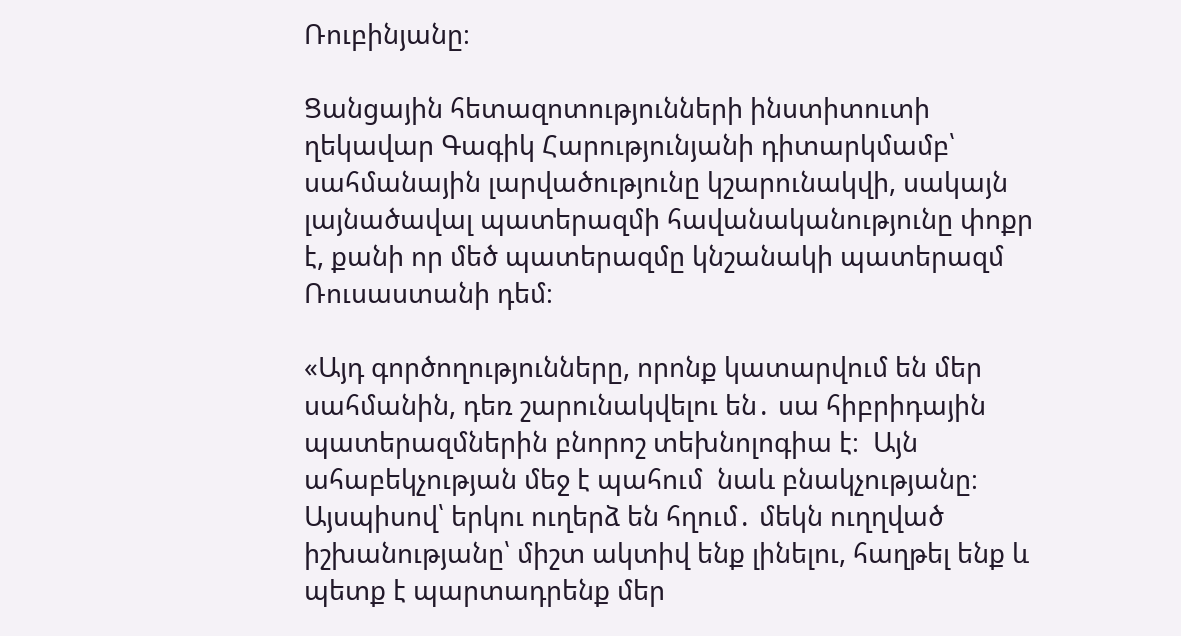Ռուբինյանը։

Ցանցային հետազոտությունների ինստիտուտի ղեկավար Գագիկ Հարությունյանի դիտարկմամբ՝ սահմանային լարվածությունը կշարունակվի, սակայն լայնածավալ պատերազմի հավանականությունը փոքր է, քանի որ մեծ պատերազմը կնշանակի պատերազմ Ռուսաստանի դեմ։

«Այդ գործողությունները, որոնք կատարվում են մեր սահմանին, դեռ շարունակվելու են․ սա հիբրիդային պատերազմներին բնորոշ տեխնոլոգիա է։  Այն ահաբեկչության մեջ է պահում  նաև բնակչությանը։ Այսպիսով՝ երկու ուղերձ են հղում․ մեկն ուղղված իշխանությանը՝ միշտ ակտիվ ենք լինելու, հաղթել ենք և պետք է պարտադրենք մեր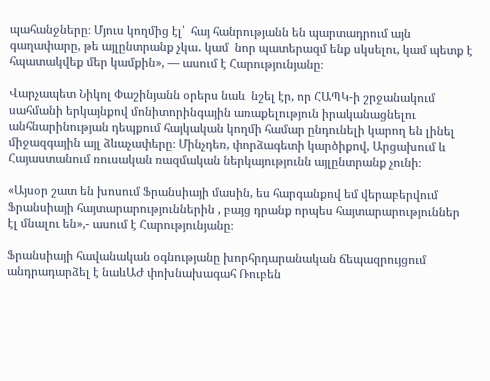պահանջները։ Մյուս կողմից էլ՝  հայ հանրությանն են պարտադրում այն գաղափարը, թե այլընտրանք չկա․ կամ  նոր պատերազմ ենք սկսելու, կամ պետք է հպատակվեք մեր կամքին», — ասում է Հարությունյանը։

Վարչապետ Նիկոլ Փաշինյանն օրերս նաև  նշել էր, որ ՀԱՊԿ-ի շրջանակում սահմանի երկայնքով մոնիտորինգային առաքելություն իրականացնելու անհնարինության դեպքում հայկական կողմի համար ընդունելի կարող են լինել միջազգային այլ ձևաչափերը։ Մինչդեռ, փորձագետի կարծիքով, Արցախում և Հայաստանում ռուսական ռազմական ներկայությունն այլընտրանք չունի։

«Այսօր շատ են խոսում Ֆրանսիայի մասին, ես հարգանքով եմ վերաբերվում  Ֆրանսիայի հայտարարություններին , բայց դրանք որպես հայտարարություններ էլ մնալու են»,- ասում է Հարությունյանը։

Ֆրանսիայի հավանական օգնությանը խորհրդարանական ճեպազրույցում  անդրադարձել է նաևԱԺ փոխնախագահ Ռուբեն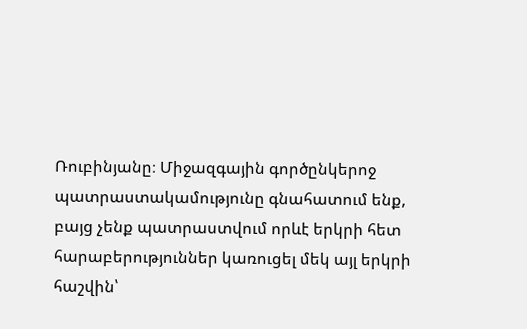Ռուբինյանը։ Միջազգային գործընկերոջ պատրաստակամությունը գնահատում ենք, բայց չենք պատրաստվում որևէ երկրի հետ հարաբերություններ կառուցել մեկ այլ երկրի հաշվին՝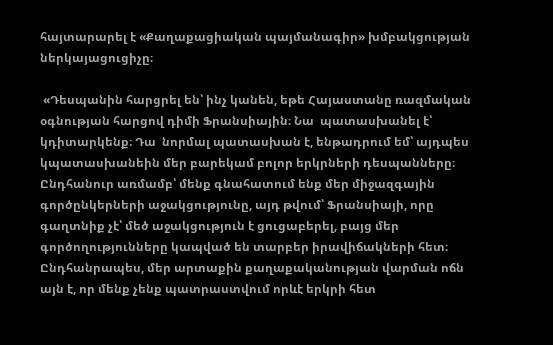հայտարարել է «Քաղաքացիական պայմանագիր» խմբակցության ներկայացուցիչը։

 «Դեսպանին հարցրել են՝ ինչ կանեն, եթե Հայաստանը ռազմական օգնության հարցով դիմի Ֆրանսիային։ Նա  պատասխանել է՝ կդիտարկենք։ Դա  նորմալ պատասխան է, ենթադրում եմ՝ այդպես կպատասխանեին մեր բարեկամ բոլոր երկրների դեսպանները։ Ընդհանուր առմամբ՝ մենք գնահատում ենք մեր միջազգային գործընկերների աջակցությունը, այդ թվում՝ Ֆրանսիայի, որը գաղտնիք չէ՝ մեծ աջակցություն է ցուցաբերել, բայց մեր գործողությունները կապված են տարբեր իրավիճակների հետ։ Ընդհանրապես, մեր արտաքին քաղաքականության վարման ոճն այն է, որ մենք չենք պատրաստվում որևէ երկրի հետ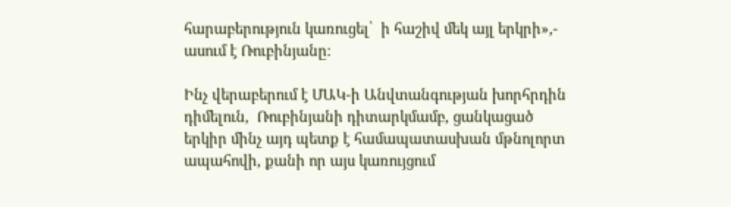հարաբերություն կառուցել՝  ի հաշիվ մեկ այլ երկրի»,- ասում է Ռուբինյանը։

Ինչ վերաբերում է ՄԱԿ-ի Անվտանգության խորհրդին դիմելուն,  Ռուբինյանի դիտարկմամբ, ցանկացած երկիր մինչ այդ պետք է համապատասխան մթնոլորտ ապահովի, քանի որ այս կառույցում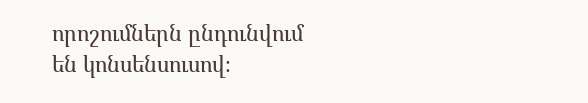որոշումներն ընդունվում են կոնսենսուսով։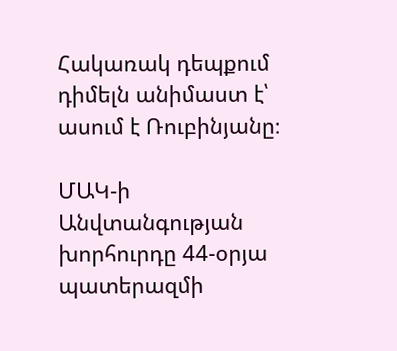Հակառակ դեպքում դիմելն անիմաստ է՝ ասում է Ռուբինյանը։

ՄԱԿ-ի Անվտանգության խորհուրդը 44-օրյա պատերազմի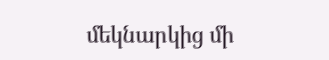մեկնարկից մի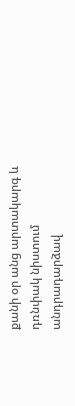քանի օր անց արտակարգ և դռնփակ նիստում անդրադարձավ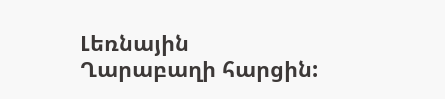Լեռնային Ղարաբաղի հարցին: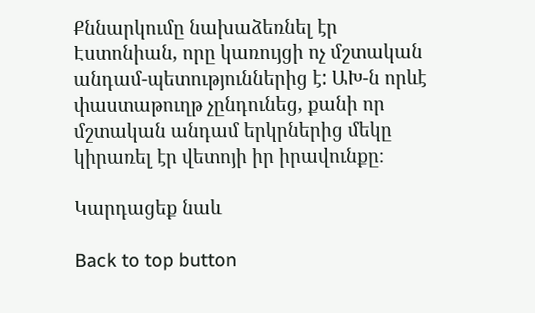Քննարկումը նախաձեռնել էր Էստոնիան, որը կառույցի ոչ մշտական անդամ-պետություններից է: ԱԽ-ն որևէ փաստաթուղթ չընդունեց, քանի որ մշտական անդամ երկրներից մեկը կիրառել էր վետոյի իր իրավունքը։

Կարդացեք նաև

Back to top button